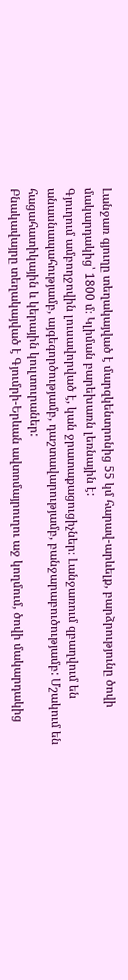Լանջառ գյուղը տեղակայված է մարզկենտրոնից 55 կմ հարավ-արևելք, բարձրությունը ծովի մակարդակից՝ 1800 մ։ Կլիման բարեխառն լեռնային է:
Գյուղում ամբողջովին լուսավորված է, կան ջրատաքացուցիչներ։ Լանջառում զբաղվում են անասնապահությամբ, այգեգործությամբ, դաշտավարությամբ, բանջարաբուծությամբ: Մշակում են հացահատիկային և կերային կուլտուրաներ:
Բնակավայրը տեղակայված է Գյումրի-Երևան ավտոմայրուղու աջ կողմում, ծովի մակարդակից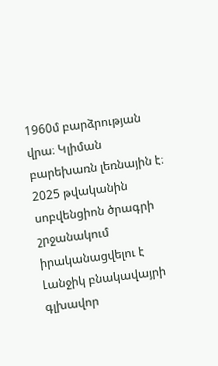1960մ բարձրության վրա։ Կլիման բարեխառն լեռնային է։
2025 թվականին սոբվենցիոն ծրագրի շրջանակում իրականացվելու է Լանջիկ բնակավայրի գլխավոր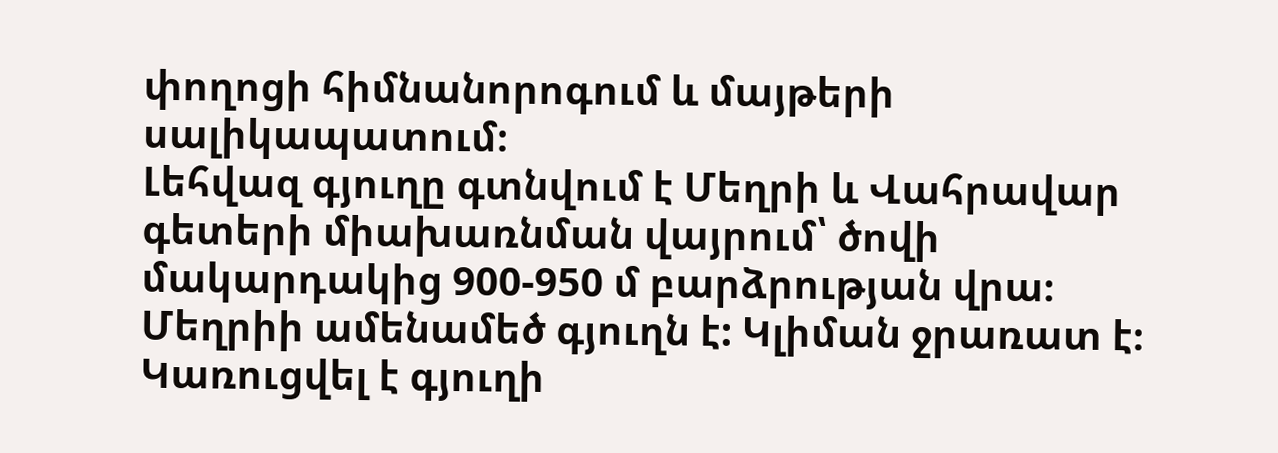փողոցի հիմնանորոգում և մայթերի սալիկապատում։
Լեհվազ գյուղը գտնվում է Մեղրի և Վահրավար գետերի միախառնման վայրում՝ ծովի մակարդակից 900-950 մ բարձրության վրա։ Մեղրիի ամենամեծ գյուղն է: Կլիման ջրառատ է։
Կառուցվել է գյուղի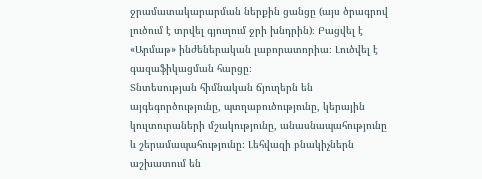ջրամատակարարման ներքին ցանցը (այս ծրագրով լուծում է տրվել գյուղում ջրի խնդրին)։ Բացվել է «Արմաթ» ինժեներական լաբորատորիա։ Լուծվել է գազաֆիկացման հարցը։
Տնտեսության հիմնական ճյուղերն են այգեգործությունը, պտղաբուծությունը, կերային կուլտուրաների մշակությունը, անասնապահությունը և շերամապահությունը։ Լեհվազի բնակիչներն աշխատում են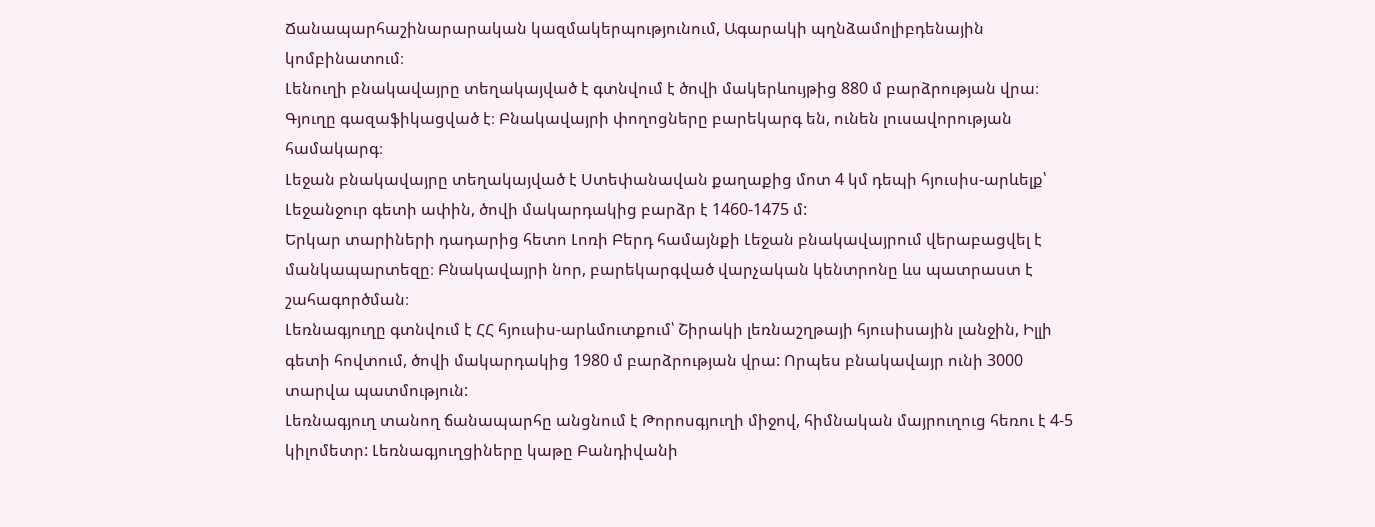Ճանապարհաշինարարական կազմակերպությունում, Ագարակի պղնձամոլիբդենային կոմբինատում։
Լենուղի բնակավայրը տեղակայված է գտնվում է ծովի մակերևույթից 880 մ բարձրության վրա։
Գյուղը գազաֆիկացված է։ Բնակավայրի փողոցները բարեկարգ են, ունեն լուսավորության համակարգ։
Լեջան բնակավայրը տեղակայված է Ստեփանավան քաղաքից մոտ 4 կմ դեպի հյուսիս-արևելք՝ Լեջանջուր գետի ափին, ծովի մակարդակից բարձր է 1460-1475 մ:
Երկար տարիների դադարից հետո Լոռի Բերդ համայնքի Լեջան բնակավայրում վերաբացվել է մանկապարտեզը։ Բնակավայրի նոր, բարեկարգված վարչական կենտրոնը ևս պատրաստ է շահագործման։
Լեռնագյուղը գտնվում է ՀՀ հյուսիս-արևմուտքում՝ Շիրակի լեռնաշղթայի հյուսիսային լանջին, Իլլի գետի հովտում, ծովի մակարդակից 1980 մ բարձրության վրա: Որպես բնակավայր ունի 3000 տարվա պատմություն:
Լեռնագյուղ տանող ճանապարհը անցնում է Թորոսգյուղի միջով, հիմնական մայրուղուց հեռու է 4-5 կիլոմետր: Լեռնագյուղցիները կաթը Բանդիվանի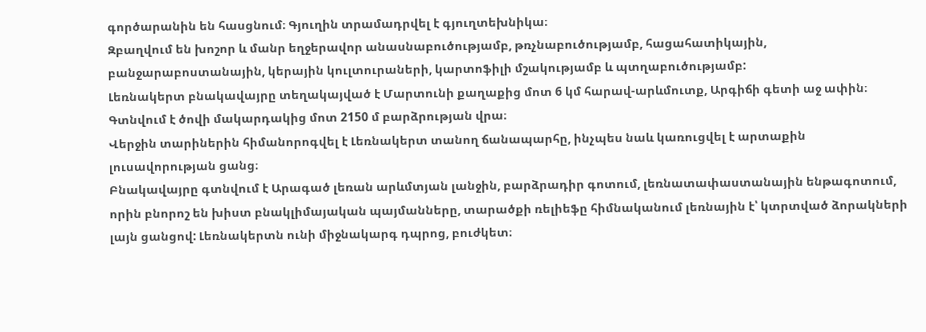գործարանին են հասցնում։ Գյուղին տրամադրվել է գյուղտեխնիկա։
Զբաղվում են խոշոր և մանր եղջերավոր անասնաբուծությամբ, թռչնաբուծությամբ, հացահատիկային, բանջարաբոստանային, կերային կուլտուրաների, կարտոֆիլի մշակությամբ և պտղաբուծությամբ:
Լեռնակերտ բնակավայրը տեղակայված է Մարտունի քաղաքից մոտ 6 կմ հարավ-արևմուտք, Արգիճի գետի աջ ափին։ Գտնվում է ծովի մակարդակից մոտ 2150 մ բարձրության վրա։
Վերջին տարիներին հիմանորոգվել է Լեռնակերտ տանող ճանապարհը, ինչպես նաև կառուցվել է արտաքին լուսավորության ցանց։
Բնակավայրը գտնվում է Արագած լեռան արևմտյան լանջին, բարձրադիր գոտում, լեռնատափաստանային ենթագոտում, որին բնորոշ են խիստ բնակլիմայական պայմանները, տարածքի ռելիեֆը հիմնականում լեռնային է՝ կտրտված ձորակների լայն ցանցով: Լեռնակերտն ունի միջնակարգ դպրոց, բուժկետ։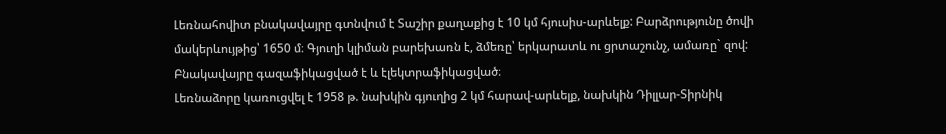Լեռնահովիտ բնակավայրը գտնվում է Տաշիր քաղաքից է 10 կմ հյուսիս-արևելք: Բարձրությունը ծովի մակերևույթից՝ 1650 մ։ Գյուղի կլիման բարեխառն է, ձմեռը՝ երկարատև ու ցրտաշունչ, ամառը` զով:
Բնակավայրը գազաֆիկացված է և էլեկտրաֆիկացված։
Լեռնաձորը կառուցվել է 1958 թ. նախկին գյուղից 2 կմ հարավ-արևելք, նախկին Դիլլար-Տիրնիկ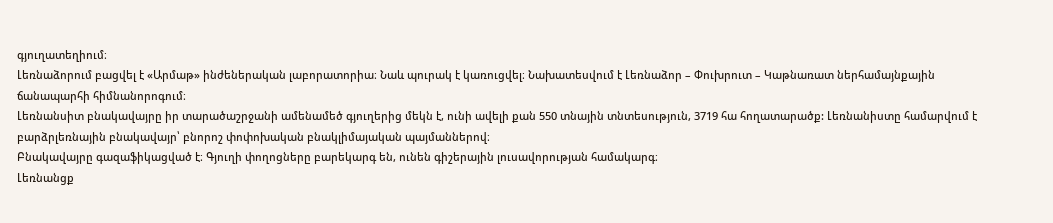գյուղատեղիում։
Լեռնաձորում բացվել է «Արմաթ» ինժեներական լաբորատորիա։ Նաև պուրակ է կառուցվել։ Նախատեսվում է Լեռնաձոր – Փուխրուտ – Կաթնառատ ներհամայնքային ճանապարհի հիմնանորոգում։
Լեռնանսիտ բնակավայրը իր տարածաշրջանի ամենամեծ գյուղերից մեկն է, ունի ավելի քան 550 տնային տնտեսություն, 3719 հա հողատարածք: Լեռնանիստը համարվում է բարձրլեռնային բնակավայր՝ բնորոշ փոփոխական բնակլիմայական պայմաններով։
Բնակավայրը գազաֆիկացված է։ Գյուղի փողոցները բարեկարգ են, ունեն գիշերային լուսավորության համակարգ։
Լեռնանցք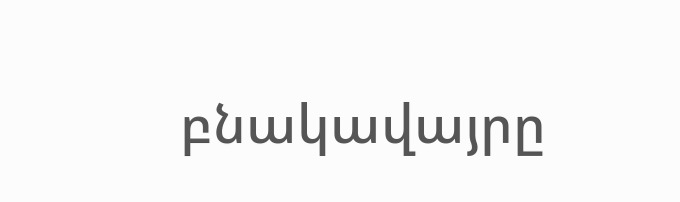բնակավայրը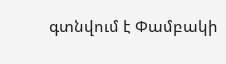գտնվում է Փամբակի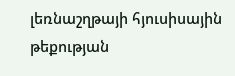լեռնաշղթայի հյուսիսային թեքության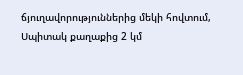ճյուղավորություններից մեկի հովտում, Սպիտակ քաղաքից 2 կմ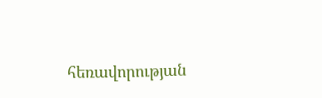հեռավորության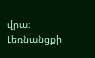վրա։
Լեռնանցքի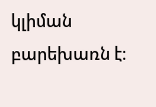կլիման բարեխառն է։